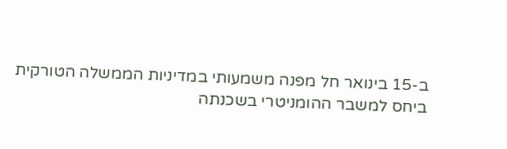ב-15 בינואר חל מפנה משמעותי במדיניות הממשלה הטורקית ביחס למשבר ההומניטרי בשכנתה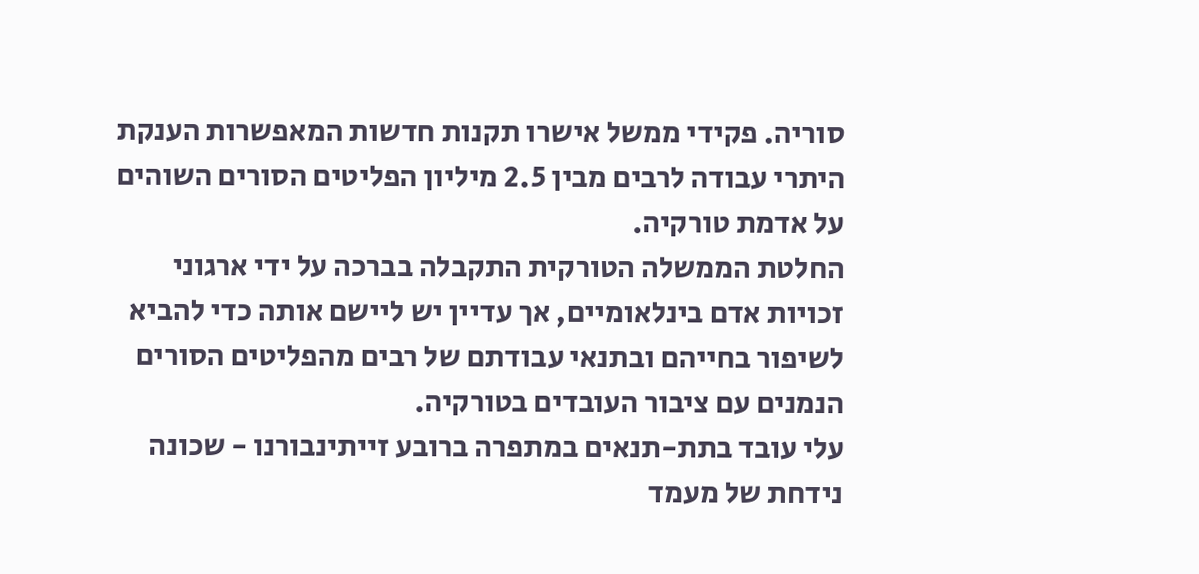סוריה. פקידי ממשל אישרו תקנות חדשות המאפשרות הענקת היתרי עבודה לרבים מבין 2.5 מיליון הפליטים הסורים השוהים על אדמת טורקיה.
החלטת הממשלה הטורקית התקבלה בברכה על ידי ארגוני זכויות אדם בינלאומיים, אך עדיין יש ליישם אותה כדי להביא לשיפור בחייהם ובתנאי עבודתם של רבים מהפליטים הסורים הנמנים עם ציבור העובדים בטורקיה.
עלי עובד בתת-תנאים במתפרה ברובע זייתינבורנו - שכונה נידחת של מעמד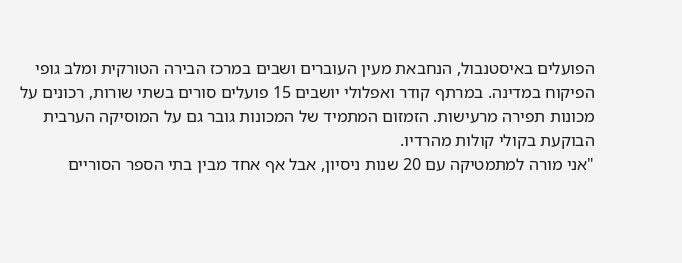הפועלים באיסטנבול, הנחבאת מעין העוברים ושבים במרכז הבירה הטורקית ומלב גופי הפיקוח במדינה. במרתף קודר ואפלולי יושבים 15 פועלים סורים בשתי שורות, רכונים על מכונות תפירה מרעישות. הזמזום המתמיד של המכונות גובר גם על המוסיקה הערבית הבוקעת בקולי קולות מהרדיו.
"אני מורה למתמטיקה עם 20 שנות ניסיון, אבל אף אחד מבין בתי הספר הסוריים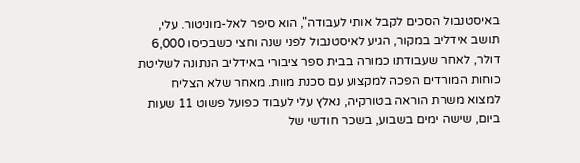באיסטנבול הסכים לקבל אותי לעבודה", הוא סיפר לאל-מוניטור. עלי, תושב אידליב במקור, הגיע לאיסטנבול לפני שנה וחצי כשבכיסו 6,000 דולר, לאחר שעבודתו כמורה בבית ספר ציבורי באידליב הנתונה לשליטת כוחות המורדים הפכה למקצוע עם סכנת מוות. מאחר שלא הצליח למצוא משרת הוראה בטורקיה, נאלץ עלי לעבוד כפועל פשוט 11 שעות ביום, שישה ימים בשבוע, בשכר חודשי של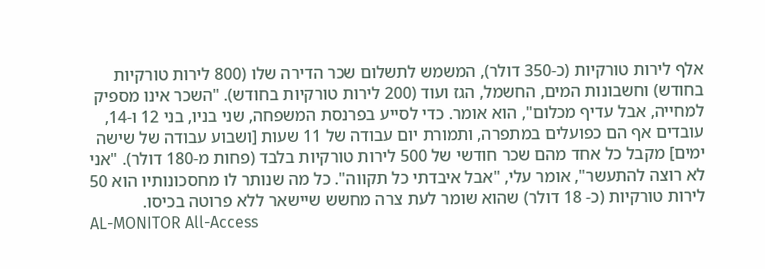אלף לירות טורקיות (כ-350 דולר), המשמש לתשלום שכר הדירה שלו (800 לירות טורקיות בחודש) וחשבונות המים, החשמל, הגז ועוד (200 לירות טורקיות בחודש). "השכר אינו מספיק למחייה, אבל עדיף מכלום", הוא אומר. כדי לסייע בפרנסת המשפחה, שני בניו, בני 12 ו-14, עובדים אף הם כפועלים במתפרה, ותמורת יום עבודה של 11 שעות [ושבוע עבודה של שישה ימים] מקבל כל אחד מהם שכר חודשי של 500 לירות טורקיות בלבד (פחות מ-180 דולר). "אני לא רוצה להתעשר", אומר עלי, "אבל איבדתי כל תקווה". כל מה שנותר לו מחסכונותיו הוא 50 לירות טורקיות (כ- 18 דולר) שהוא שומר לעת צרה מחשש שיישאר ללא פרוטה בכיסו.
AL-MONITOR All-Access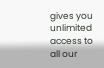gives you unlimited access to all our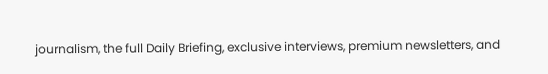journalism, the full Daily Briefing, exclusive interviews, premium newsletters, and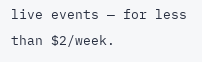live events — for less than $2/week.